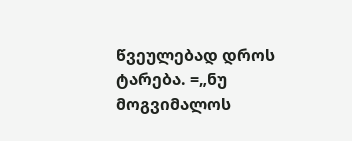წვეულებად დროს ტარება. =„ნუ მოგვიმალოს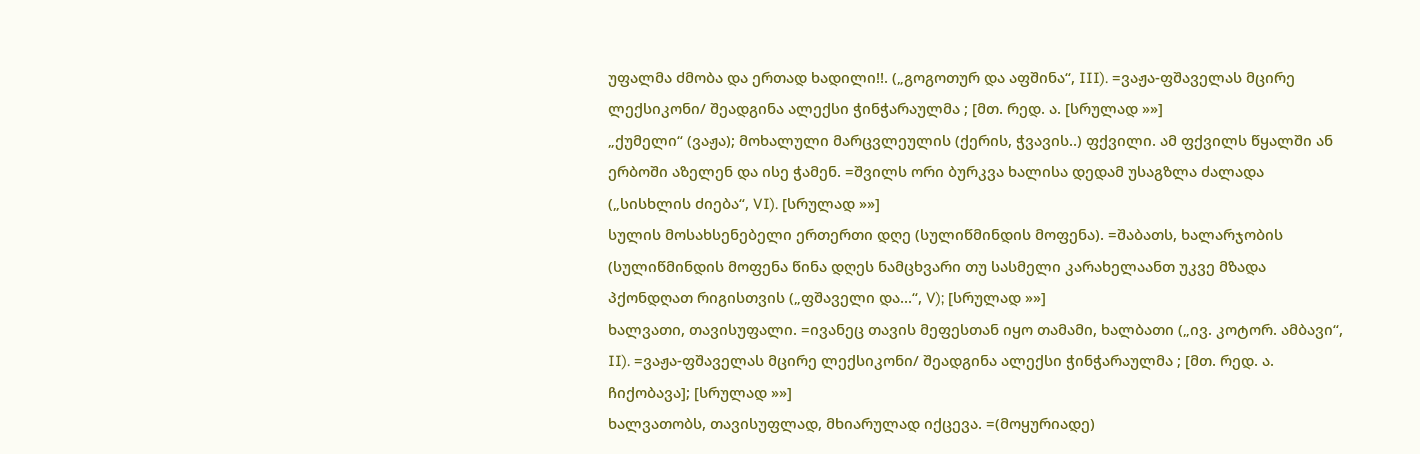უფალმა ძმობა და ერთად ხადილი!!. („გოგოთურ და აფშინა“, III). =ვაჟა-ფშაველას მცირე ლექსიკონი/ შეადგინა ალექსი ჭინჭარაულმა ; [მთ. რედ. ა. [სრულად »»]
„ქუმელი“ (ვაჟა); მოხალული მარცვლეულის (ქერის, ჭვავის..) ფქვილი. ამ ფქვილს წყალში ან ერბოში აზელენ და ისე ჭამენ. =შვილს ორი ბურკვა ხალისა დედამ უსაგზლა ძალადა („სისხლის ძიება“, VI). [სრულად »»]
სულის მოსახსენებელი ერთერთი დღე (სულიწმინდის მოფენა). =შაბათს, ხალარჯობის (სულიწმინდის მოფენა წინა დღეს ნამცხვარი თუ სასმელი კარახელაანთ უკვე მზადა პქონდღათ რიგისთვის („ფშაველი და...“, V); [სრულად »»]
ხალვათი, თავისუფალი. =ივანეც თავის მეფესთან იყო თამამი, ხალბათი („ივ. კოტორ. ამბავი“, II). =ვაჟა-ფშაველას მცირე ლექსიკონი/ შეადგინა ალექსი ჭინჭარაულმა ; [მთ. რედ. ა. ჩიქობავა]; [სრულად »»]
ხალვათობს, თავისუფლად, მხიარულად იქცევა. =(მოყურიადე)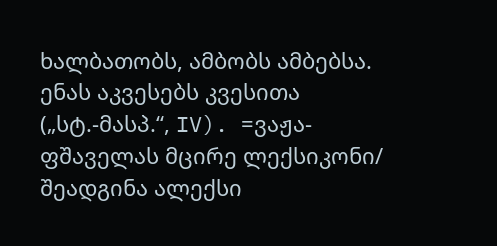ხალბათობს, ამბობს ამბებსა. ენას აკვესებს კვესითა („სტ.-მასპ.“, IV). =ვაჟა-ფშაველას მცირე ლექსიკონი/ შეადგინა ალექსი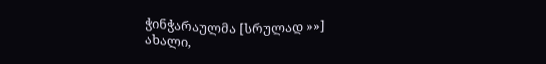ჭინჭარაულმა [სრულად »»]
ახალი,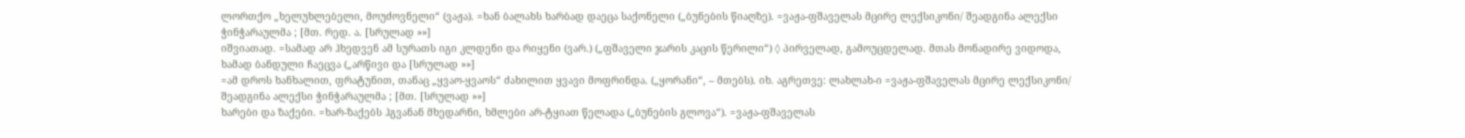ლორთქო „ხელუხლებელი, მოუძოვნელი“ (ვაჟა). =ხან ბალახს ხარბად დაეცა საქონელი („ბუნების წიაღზე). =ვაჟა-ფშაველას მცირე ლექსიკონი/ შეადგინა ალექსი ჭინჭარაულმა ; [მთ. რედ. ა. [სრულად »»]
იშვიათად. =სამად არ ჰხედვენ ამ სურათს იგი კლდენი და რიყენი (ვარ.) („ფშაველი ჯარის კაცის წერილი“) ◊ პირველად, გამოუცდელად. მთას მონადირე ვიდოდა, ხამად ბანდული ჩაეცვა („არწივი და [სრულად »»]
=ამ დროს ხანხალით, ფრატუნით, თანაც „ყვაო-ყვაოს“ ძახილით ყვავი მოფრინდა. („ყორანი“, – მთებს). იხ. აგრეთვე: ლახლახ-ი =ვაჟა-ფშაველას მცირე ლექსიკონი/ შეადგინა ალექსი ჭინჭარაულმა ; [მთ. [სრულად »»]
ხარები და ზაქები. =ხარ-ზაქებს ჰგვანან მხედარნი, ხმლები არ-ტყიათ წელადა („ბუნების გლოვა“). =ვაჟა-ფშაველას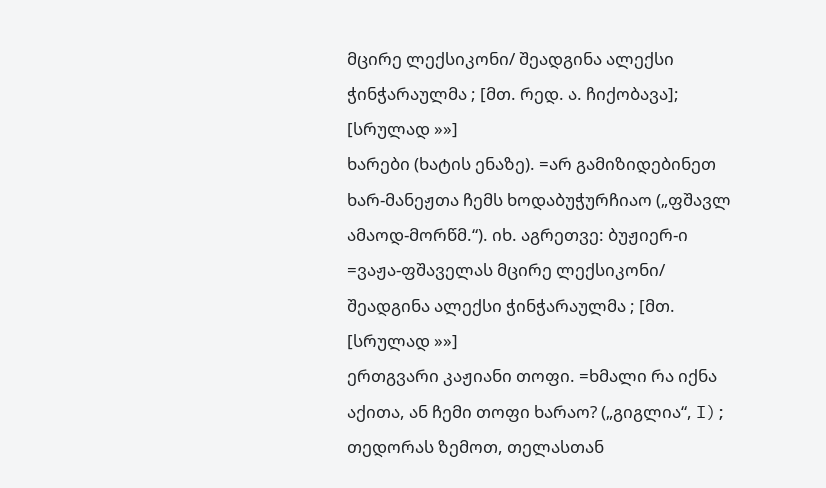მცირე ლექსიკონი/ შეადგინა ალექსი ჭინჭარაულმა ; [მთ. რედ. ა. ჩიქობავა]; [სრულად »»]
ხარები (ხატის ენაზე). =არ გამიზიდებინეთ ხარ-მანეჟთა ჩემს ხოდაბუჭურჩიაო („ფშავლ ამაოდ-მორწმ.“). იხ. აგრეთვე: ბუჟიერ-ი =ვაჟა-ფშაველას მცირე ლექსიკონი/ შეადგინა ალექსი ჭინჭარაულმა ; [მთ. [სრულად »»]
ერთგვარი კაჟიანი თოფი. =ხმალი რა იქნა აქითა, ან ჩემი თოფი ხარაო? („გიგლია“, I); თედორას ზემოთ, თელასთან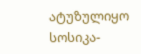ატუზულიყო სოსიკა-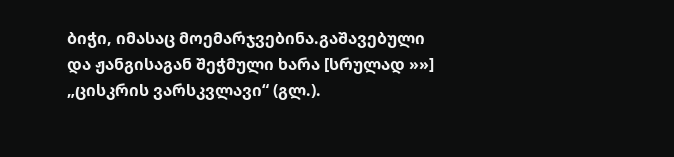ბიჭი, იმასაც მოემარჯვებინა.გაშავებული და ჟანგისაგან შეჭმული ხარა [სრულად »»]
„ცისკრის ვარსკვლავი“ (გლ.).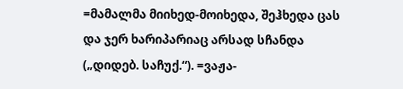=მამალმა მიიხედ-მოიხედა, შეჰხედა ცას და ჯერ ხარიპარიაც არსად სჩანდა („დიდებ. საჩუქ.“). =ვაჟა-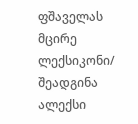ფშაველას მცირე ლექსიკონი/ შეადგინა ალექსი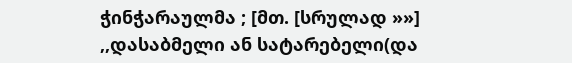ჭინჭარაულმა ; [მთ. [სრულად »»]
,,დასაბმელი ან სატარებელი(და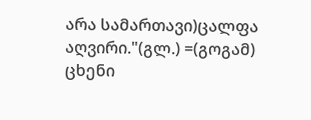არა სამართავი)ცალფა აღვირი."(გლ.) =(გოგამ) ცხენი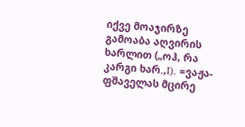იქვე მოაჯირზე გამოაბა აღვირის ხარლით („ოჰ, რა კარგი ხარ.,I). =ვაჟა-ფშაველას მცირე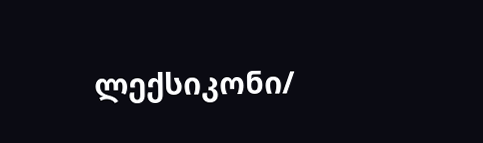ლექსიკონი/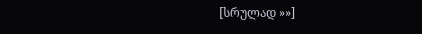[სრულად »»]